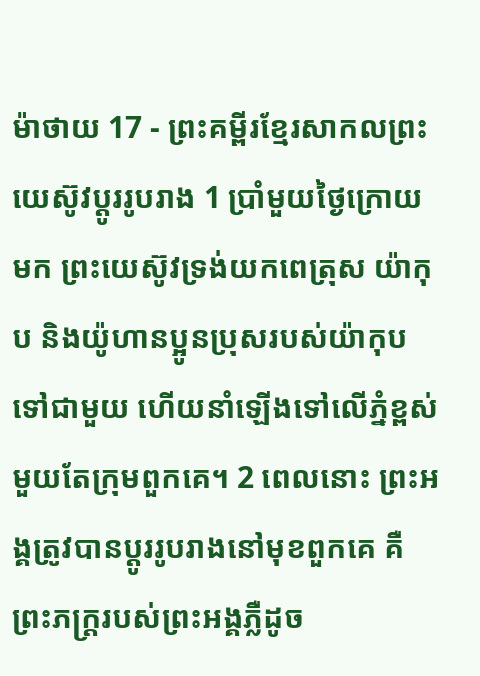ម៉ាថាយ 17 - ព្រះគម្ពីរខ្មែរសាកលព្រះយេស៊ូវប្ដូររូបរាង 1 ប្រាំមួយថ្ងៃក្រោយមក ព្រះយេស៊ូវទ្រង់យកពេត្រុស យ៉ាកុប និងយ៉ូហានប្អូនប្រុសរបស់យ៉ាកុបទៅជាមួយ ហើយនាំឡើងទៅលើភ្នំខ្ពស់មួយតែក្រុមពួកគេ។ 2 ពេលនោះ ព្រះអង្គត្រូវបានប្ដូររូបរាងនៅមុខពួកគេ គឺព្រះភក្ត្ររបស់ព្រះអង្គភ្លឺដូច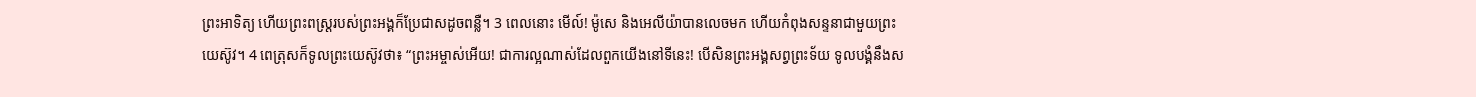ព្រះអាទិត្យ ហើយព្រះពស្ត្ររបស់ព្រះអង្គក៏ប្រែជាសដូចពន្លឺ។ 3 ពេលនោះ មើល៍! ម៉ូសេ និងអេលីយ៉ាបានលេចមក ហើយកំពុងសន្ទនាជាមួយព្រះយេស៊ូវ។ 4 ពេត្រុសក៏ទូលព្រះយេស៊ូវថា៖ “ព្រះអម្ចាស់អើយ! ជាការល្អណាស់ដែលពួកយើងនៅទីនេះ! បើសិនព្រះអង្គសព្វព្រះទ័យ ទូលបង្គំនឹងស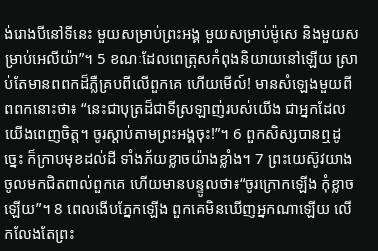ង់រោងបីនៅទីនេះ មួយសម្រាប់ព្រះអង្គ មួយសម្រាប់ម៉ូសេ និងមួយសម្រាប់អេលីយ៉ា”។ 5 ខណៈដែលពេត្រុសកំពុងនិយាយនៅឡើយ ស្រាប់តែមានពពកដ៏ភ្លឺគ្របពីលើពួកគេ ហើយមើល៍! មានសំឡេងមួយពីពពកនោះថា៖ “នេះជាបុត្រដ៏ជាទីស្រឡាញ់របស់យើង ជាអ្នកដែលយើងពេញចិត្ត។ ចូរស្ដាប់តាមព្រះអង្គចុះ!”។ 6 ពួកសិស្សបានឮដូច្នេះ ក៏ក្រាបមុខដល់ដី ទាំងភ័យខ្លាចយ៉ាងខ្លាំង។ 7 ព្រះយេស៊ូវយាងចូលមកជិតពាល់ពួកគេ ហើយមានបន្ទូលថា៖“ចូរក្រោកឡើង កុំខ្លាចឡើយ”។ 8 ពេលងើបភ្នែកឡើង ពួកគេមិនឃើញអ្នកណាឡើយ លើកលែងតែព្រះ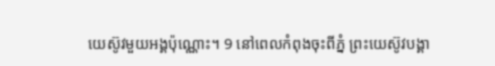យេស៊ូវមួយអង្គប៉ុណ្ណោះ។ 9 នៅពេលកំពុងចុះពីភ្នំ ព្រះយេស៊ូវបង្គា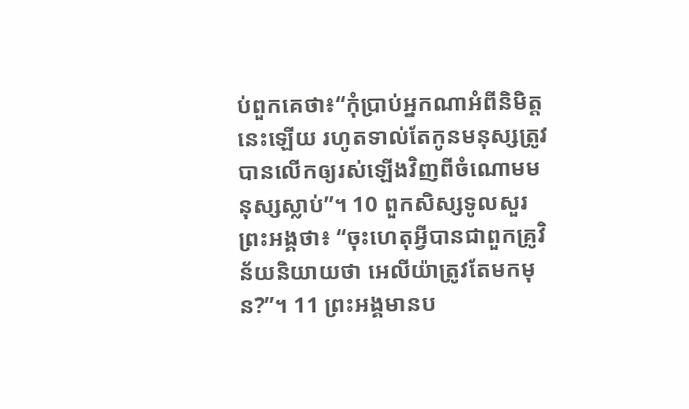ប់ពួកគេថា៖“កុំប្រាប់អ្នកណាអំពីនិមិត្តនេះឡើយ រហូតទាល់តែកូនមនុស្សត្រូវបានលើកឲ្យរស់ឡើងវិញពីចំណោមមនុស្សស្លាប់”។ 10 ពួកសិស្សទូលសួរព្រះអង្គថា៖ “ចុះហេតុអ្វីបានជាពួកគ្រូវិន័យនិយាយថា អេលីយ៉ាត្រូវតែមកមុន?”។ 11 ព្រះអង្គមានប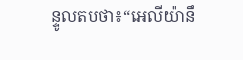ន្ទូលតបថា៖“អេលីយ៉ានឹ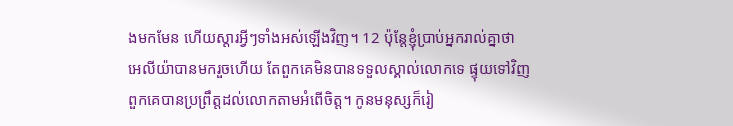ងមកមែន ហើយស្ដារអ្វីៗទាំងអស់ឡើងវិញ។ 12 ប៉ុន្តែខ្ញុំប្រាប់អ្នករាល់គ្នាថា អេលីយ៉ាបានមករួចហើយ តែពួកគេមិនបានទទួលស្គាល់លោកទេ ផ្ទុយទៅវិញពួកគេបានប្រព្រឹត្តដល់លោកតាមអំពើចិត្ត។ កូនមនុស្សក៏រៀ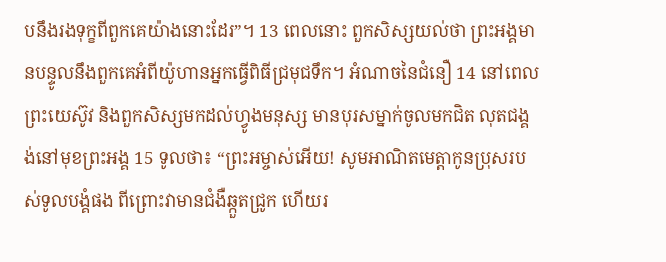បនឹងរងទុក្ខពីពួកគេយ៉ាងនោះដែរ”។ 13 ពេលនោះ ពួកសិស្សយល់ថា ព្រះអង្គមានបន្ទូលនឹងពួកគេអំពីយ៉ូហានអ្នកធ្វើពិធីជ្រមុជទឹក។ អំណាចនៃជំនឿ 14 នៅពេលព្រះយេស៊ូវ និងពួកសិស្សមកដល់ហ្វូងមនុស្ស មានបុរសម្នាក់ចូលមកជិត លុតជង្គង់នៅមុខព្រះអង្គ 15 ទូលថា៖ “ព្រះអម្ចាស់អើយ! សូមអាណិតមេត្តាកូនប្រុសរបស់ទូលបង្គំផង ពីព្រោះវាមានជំងឺឆ្កួតជ្រូក ហើយរ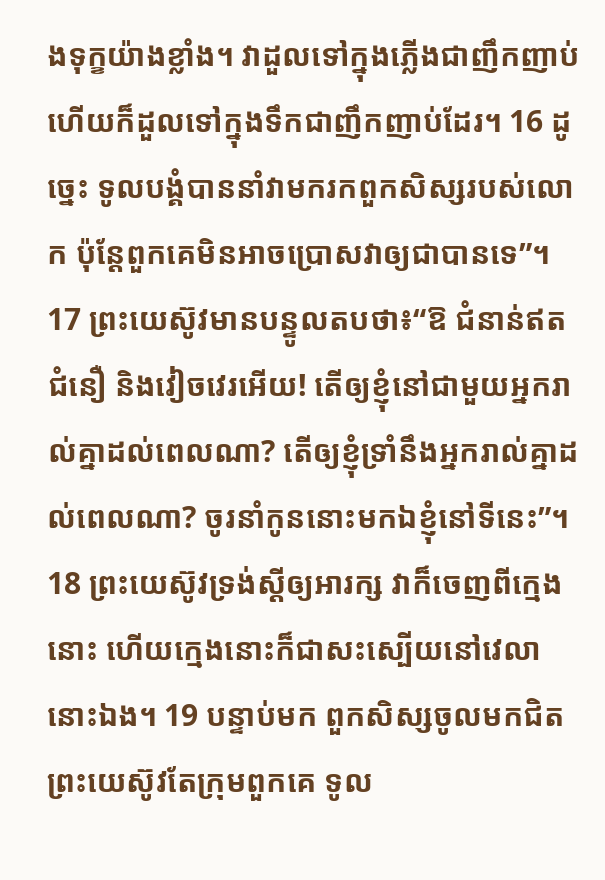ងទុក្ខយ៉ាងខ្លាំង។ វាដួលទៅក្នុងភ្លើងជាញឹកញាប់ ហើយក៏ដួលទៅក្នុងទឹកជាញឹកញាប់ដែរ។ 16 ដូច្នេះ ទូលបង្គំបាននាំវាមករកពួកសិស្សរបស់លោក ប៉ុន្តែពួកគេមិនអាចប្រោសវាឲ្យជាបានទេ”។ 17 ព្រះយេស៊ូវមានបន្ទូលតបថា៖“ឱ ជំនាន់ឥតជំនឿ និងវៀចវេរអើយ! តើឲ្យខ្ញុំនៅជាមួយអ្នករាល់គ្នាដល់ពេលណា? តើឲ្យខ្ញុំទ្រាំនឹងអ្នករាល់គ្នាដល់ពេលណា? ចូរនាំកូននោះមកឯខ្ញុំនៅទីនេះ”។ 18 ព្រះយេស៊ូវទ្រង់ស្ដីឲ្យអារក្ស វាក៏ចេញពីក្មេងនោះ ហើយក្មេងនោះក៏ជាសះស្បើយនៅវេលានោះឯង។ 19 បន្ទាប់មក ពួកសិស្សចូលមកជិតព្រះយេស៊ូវតែក្រុមពួកគេ ទូល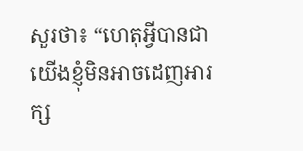សួរថា៖ “ហេតុអ្វីបានជាយើងខ្ញុំមិនអាចដេញអារក្ស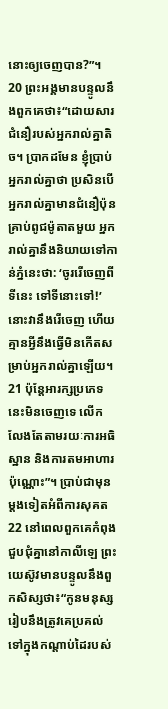នោះឲ្យចេញបាន?”។ 20 ព្រះអង្គមានបន្ទូលនឹងពួកគេថា៖“ដោយសារជំនឿរបស់អ្នករាល់គ្នាតិច។ ប្រាកដមែន ខ្ញុំប្រាប់អ្នករាល់គ្នាថា ប្រសិនបើអ្នករាល់គ្នាមានជំនឿប៉ុនគ្រាប់ពូជម៉ូតាតមួយ អ្នករាល់គ្នានឹងនិយាយទៅកាន់ភ្នំនេះថា: ‘ចូររើចេញពីទីនេះ ទៅទីនោះទៅ!’ នោះវានឹងរើចេញ ហើយគ្មានអ្វីនឹងធ្វើមិនកើតសម្រាប់អ្នករាល់គ្នាឡើយ។ 21 ប៉ុន្តែអារក្សប្រភេទនេះមិនចេញទេ លើកលែងតែតាមរយៈការអធិស្ឋាន និងការតមអាហារប៉ុណ្ណោះ”។ ប្រាប់ជាមុនម្ដងទៀតអំពីការសុគត 22 នៅពេលពួកគេកំពុងជួបជុំគ្នានៅកាលីឡេ ព្រះយេស៊ូវមានបន្ទូលនឹងពួកសិស្សថា៖“កូនមនុស្សរៀបនឹងត្រូវគេប្រគល់ទៅក្នុងកណ្ដាប់ដៃរបស់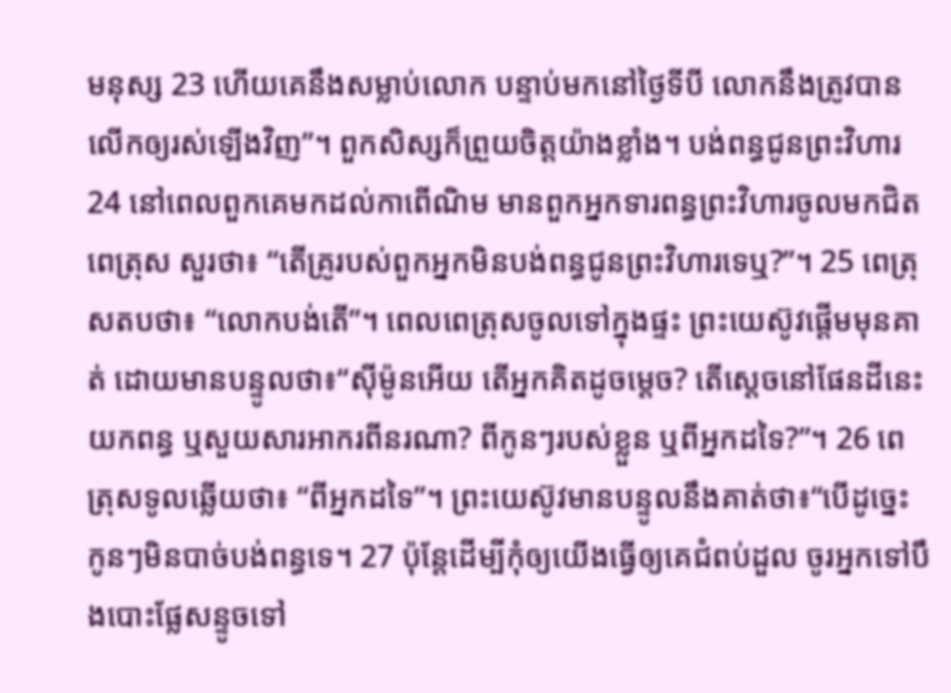មនុស្ស 23 ហើយគេនឹងសម្លាប់លោក បន្ទាប់មកនៅថ្ងៃទីបី លោកនឹងត្រូវបានលើកឲ្យរស់ឡើងវិញ”។ ពួកសិស្សក៏ព្រួយចិត្តយ៉ាងខ្លាំង។ បង់ពន្ធជូនព្រះវិហារ 24 នៅពេលពួកគេមកដល់កាពើណិម មានពួកអ្នកទារពន្ធព្រះវិហារចូលមកជិតពេត្រុស សួរថា៖ “តើគ្រូរបស់ពួកអ្នកមិនបង់ពន្ធជូនព្រះវិហារទេឬ?”។ 25 ពេត្រុសតបថា៖ “លោកបង់តើ”។ ពេលពេត្រុសចូលទៅក្នុងផ្ទះ ព្រះយេស៊ូវផ្ដើមមុនគាត់ ដោយមានបន្ទូលថា៖“ស៊ីម៉ូនអើយ តើអ្នកគិតដូចម្ដេច? តើស្ដេចនៅផែនដីនេះយកពន្ធ ឬសួយសារអាករពីនរណា? ពីកូនៗរបស់ខ្លួន ឬពីអ្នកដទៃ?”។ 26 ពេត្រុសទូលឆ្លើយថា៖ “ពីអ្នកដទៃ”។ ព្រះយេស៊ូវមានបន្ទូលនឹងគាត់ថា៖“បើដូច្នេះ កូនៗមិនបាច់បង់ពន្ធទេ។ 27 ប៉ុន្តែដើម្បីកុំឲ្យយើងធ្វើឲ្យគេជំពប់ដួល ចូរអ្នកទៅបឹងបោះផ្លែសន្ទូចទៅ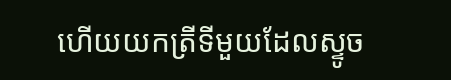ហើយយកត្រីទីមួយដែលស្ទូច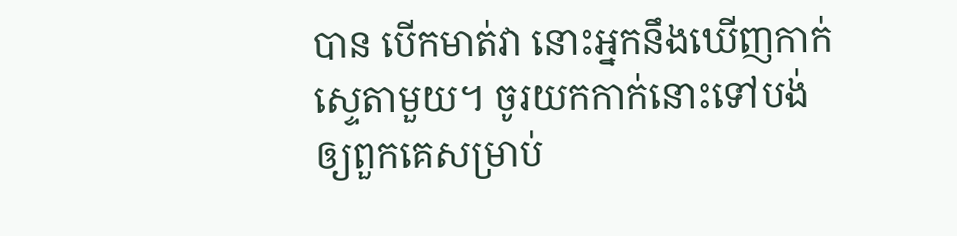បាន បើកមាត់វា នោះអ្នកនឹងឃើញកាក់ស្ទេតាមួយ។ ចូរយកកាក់នោះទៅបង់ឲ្យពួកគេសម្រាប់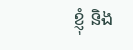ខ្ញុំ និង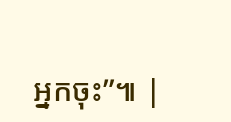អ្នកចុះ”៕ |